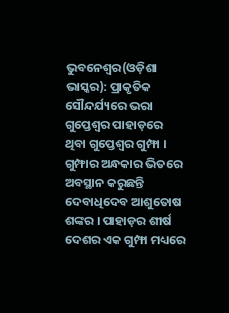ଭୁବନେଶ୍ୱର(ଓଡ଼ିଶା ଭାସ୍କର): ପ୍ରାକୃତିକ ସୌନ୍ଦର୍ଯ୍ୟରେ ଭରା ଗୁପ୍ତେଶ୍ୱର ପାହାଡ଼ରେ ଥିବା ଗୁପ୍ତେଶ୍ୱର ଗୁମ୍ଫା । ଗୁମ୍ଫାର ଅନ୍ଧକାର ଭିତରେ ଅବସ୍ଥାନ କରୁଛନ୍ତି ଦେବାଧିଦେବ ଆଶୁତୋଷ ଶଙ୍କର । ପାହାଡ଼ର ଶୀର୍ଷ ଦେଶର ଏକ ଗୁମ୍ଫା ମଧ୍ୟରେ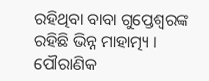ରହିଥିବା ବାବା ଗୁପ୍ତେଶ୍ୱରଙ୍କ ରହିଛି ଭିନ୍ନ ମାହାତ୍ମ୍ୟ । ପୌରାଣିକ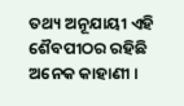ତଥ୍ୟ ଅନୂଯାୟୀ ଏହି ଶୈବପୀଠର ରହିଛି ଅନେକ କାହାଣୀ ।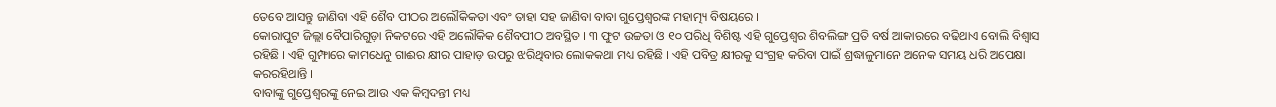ତେବେ ଆସନ୍ତୁ ଜାଣିବା ଏହି ଶୈବ ପୀଠର ଅଲୌକିକତା ଏବଂ ତାହା ସହ ଜାଣିବା ବାବା ଗୁପ୍ତେଶ୍ୱରଙ୍କ ମହାତ୍ମ୍ୟ ବିଷୟରେ ।
କୋରାପୁଟ ଜିଲ୍ଲା ବୈପାରିଗୁଡ଼ା ନିକଟରେ ଏହି ଅଲୌକିକ ଶୈବପୀଠ ଅବସ୍ଥିତ । ୩ ଫୁଟ ଉଚ୍ଚତା ଓ ୧୦ ପରିଧି ବିଶିଷ୍ଟ ଏହି ଗୁପ୍ତେଶ୍ୱର ଶିବଲିଙ୍ଗ ପ୍ରତି ବର୍ଷ ଆକାରରେ ବଢିଥାଏ ବୋଲି ବିଶ୍ୱାସ ରହିଛି । ଏହି ଗୁମ୍ଫାରେ କାମଧେନୁ ଗାଈର କ୍ଷୀର ପାହାଡ଼ ଉପରୁ ଝରିଥିବାର ଲୋକକଥା ମଧ୍ୟ ରହିଛି । ଏହି ପବିତ୍ର କ୍ଷୀରକୁ ସଂଗ୍ରହ କରିବା ପାଇଁ ଶ୍ରଦ୍ଧାଳୁମାନେ ଅନେକ ସମୟ ଧରି ଅପେକ୍ଷା କରରହିଥାନ୍ତି ।
ବାବାଙ୍କୁ ଗୁପ୍ତେଶ୍ୱରଙ୍କୁ ନେଇ ଆଉ ଏକ କିମ୍ବଦନ୍ତୀ ମଧ୍ୟ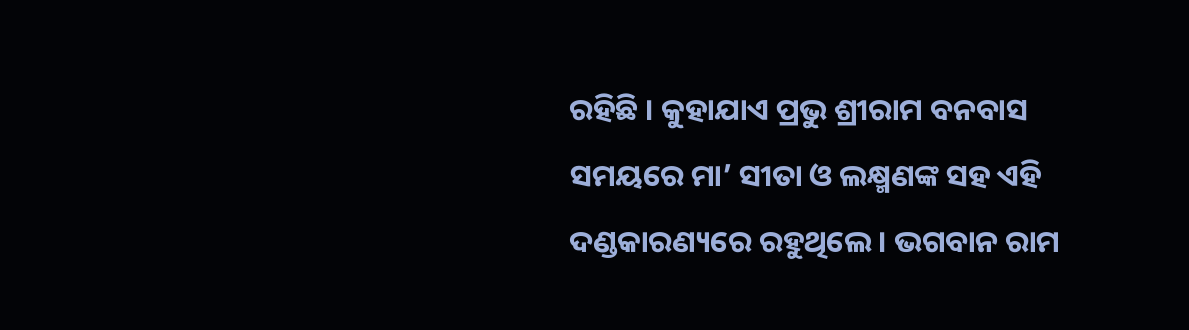ରହିଛି । କୁହାଯାଏ ପ୍ରଭୁ ଶ୍ରୀରାମ ବନବାସ ସମୟରେ ମା’ ସୀତା ଓ ଲକ୍ଷ୍ମଣଙ୍କ ସହ ଏହି ଦଣ୍ଡକାରଣ୍ୟରେ ରହୁଥିଲେ । ଭଗବାନ ରାମ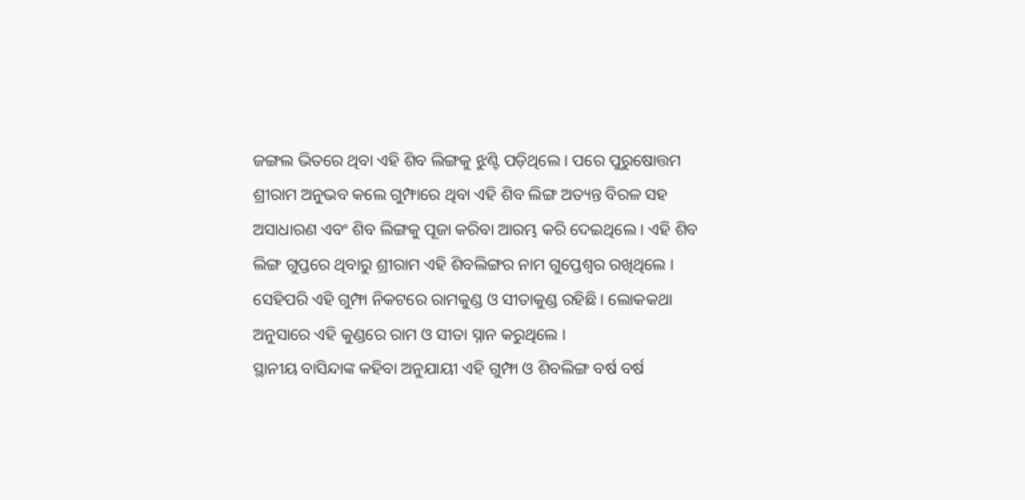ଜଙ୍ଗଲ ଭିତରେ ଥିବା ଏହି ଶିବ ଲିଙ୍ଗକୁ ଝୁଣ୍ଟି ପଡ଼ିଥିଲେ । ପରେ ପୁରୁଷୋତ୍ତମ ଶ୍ରୀରାମ ଅନୁଭବ କଲେ ଗୁମ୍ଫାରେ ଥିବା ଏହି ଶିବ ଲିଙ୍ଗ ଅତ୍ୟନ୍ତ ବିରଳ ସହ ଅସାଧାରଣ ଏବଂ ଶିବ ଲିଙ୍ଗକୁ ପୂଜା କରିବା ଆରମ୍ଭ କରି ଦେଇଥିଲେ । ଏହି ଶିବ ଲିଙ୍ଗ ଗୁପ୍ତରେ ଥିବାରୁ ଶ୍ରୀରାମ ଏହି ଶିବଲିଙ୍ଗର ନାମ ଗୁପ୍ତେଶ୍ୱର ରଖିଥିଲେ । ସେହିପରି ଏହି ଗୁମ୍ଫା ନିକଟରେ ରାମକୁଣ୍ଡ ଓ ସୀତାକୁଣ୍ଡ ରହିଛି । ଲୋକକଥା ଅନୁସାରେ ଏହି କୁଣ୍ଡରେ ରାମ ଓ ସୀତା ସ୍ନାନ କରୁଥିଲେ ।
ସ୍ଥାନୀୟ ବାସିନ୍ଦାଙ୍କ କହିବା ଅନୁଯାୟୀ ଏହି ଗୁମ୍ଫା ଓ ଶିବଲିଙ୍ଗ ବର୍ଷ ବର୍ଷ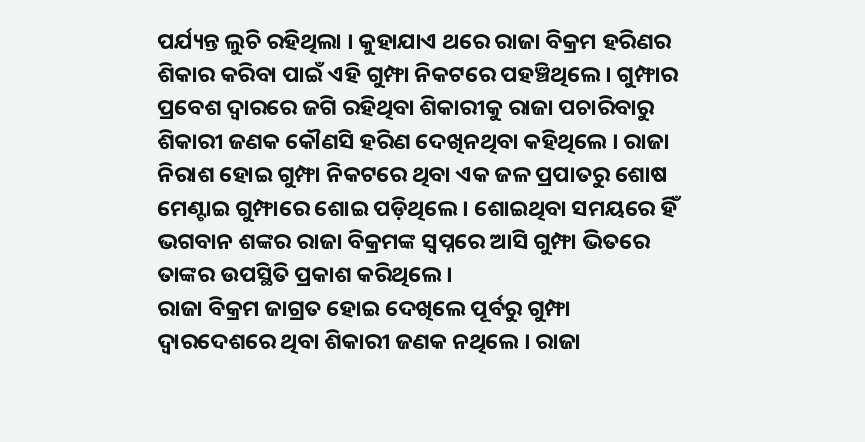ପର୍ଯ୍ୟନ୍ତ ଲୁଚି ରହିଥିଲା । କୁହାଯାଏ ଥରେ ରାଜା ବିକ୍ରମ ହରିଣର ଶିକାର କରିବା ପାଇଁ ଏହି ଗୁମ୍ଫା ନିକଟରେ ପହଞ୍ଚିଥିଲେ । ଗୁମ୍ଫାର ପ୍ରବେଶ ଦ୍ୱାରରେ ଜଗି ରହିଥିବା ଶିକାରୀକୁ ରାଜା ପଚାରିବାରୁ ଶିକାରୀ ଜଣକ କୌଣସି ହରିଣ ଦେଖିନଥିବା କହିଥିଲେ । ରାଜା ନିରାଶ ହୋଇ ଗୁମ୍ଫା ନିକଟରେ ଥିବା ଏକ ଜଳ ପ୍ରପାତରୁ ଶୋଷ ମେଣ୍ଟାଇ ଗୁମ୍ଫାରେ ଶୋଇ ପଡ଼ିଥିଲେ । ଶୋଇଥିବା ସମୟରେ ହିଁ ଭଗବାନ ଶଙ୍କର ରାଜା ବିକ୍ରମଙ୍କ ସ୍ୱପ୍ନରେ ଆସି ଗୁମ୍ଫା ଭିତରେ ତାଙ୍କର ଉପସ୍ଥିତି ପ୍ରକାଶ କରିଥିଲେ ।
ରାଜା ବିକ୍ରମ ଜାଗ୍ରତ ହୋଇ ଦେଖିଲେ ପୂର୍ବରୁ ଗୁମ୍ଫା ଦ୍ୱାରଦେଶରେ ଥିବା ଶିକାରୀ ଜଣକ ନଥିଲେ । ରାଜା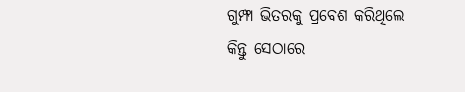ଗୁମ୍ଫା ଭିତରକୁ ପ୍ରବେଶ କରିଥିଲେ କିନ୍ତୁ ସେଠାରେ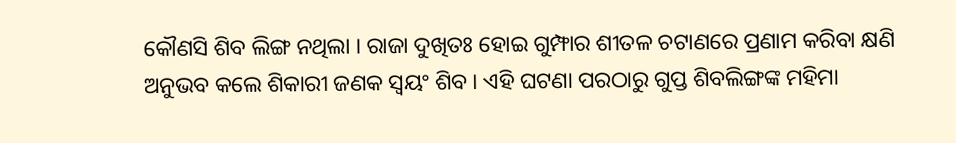କୌଣସି ଶିବ ଲିଙ୍ଗ ନଥିଲା । ରାଜା ଦୁଖିତଃ ହୋଇ ଗୁମ୍ଫାର ଶୀତଳ ଚଟାଣରେ ପ୍ରଣାମ କରିବା କ୍ଷଣି ଅନୁଭବ କଲେ ଶିକାରୀ ଜଣକ ସ୍ୱୟଂ ଶିବ । ଏହି ଘଟଣା ପରଠାରୁ ଗୁପ୍ତ ଶିବଲିଙ୍ଗଙ୍କ ମହିମା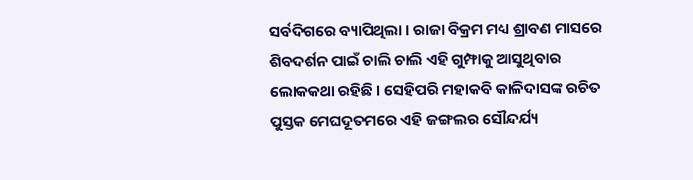ସର୍ବଦିଗରେ ବ୍ୟାପିଥିଲା । ରାଜା ବିକ୍ରମ ମଧ୍ୟ ଶ୍ରାବଣ ମାସରେ ଶିବଦର୍ଶନ ପାଇଁ ଚାଲି ଚାଲି ଏହି ଗୁମ୍ଫାକୁ ଆସୁଥିବାର ଲୋକକଥା ରହିଛି । ସେହିପରି ମହାକବି କାଳିଦାସଙ୍କ ରଚିତ ପୁସ୍ତକ ମେଘଦୂତମରେ ଏହି ଜଙ୍ଗଲର ସୌନ୍ଦର୍ଯ୍ୟ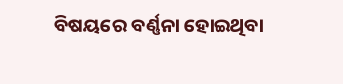ବିଷୟରେ ବର୍ଣ୍ଣନା ହୋଇଥିବା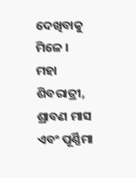ଦେଖିବାକୁ ମିଳେ ।
ମହା ଶିବରାତ୍ରୀ, ଶ୍ରାବଣ ମାସ ଏବଂ ପୂର୍ଣ୍ଣିମା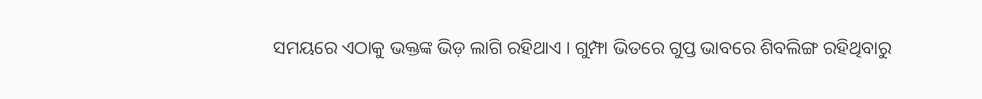ସମୟରେ ଏଠାକୁ ଭକ୍ତଙ୍କ ଭିଡ଼ ଲାଗି ରହିଥାଏ । ଗୁମ୍ଫା ଭିତରେ ଗୁପ୍ତ ଭାବରେ ଶିବଲିଙ୍ଗ ରହିଥିବାରୁ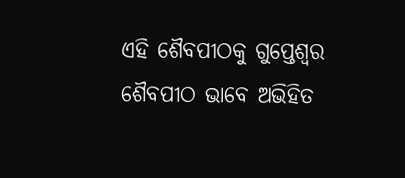ଏହି ଶୈବପୀଠକୁ ଗୁପ୍ତେଶ୍ୱର ଶୈବପୀଠ ଭାବେ ଅଭିହିତ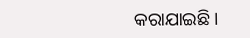କରାଯାଇଛି ।